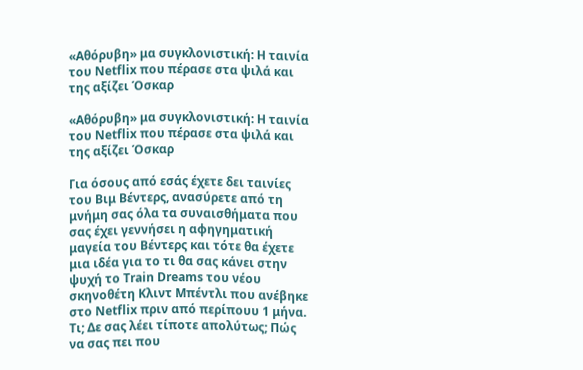«Αθόρυβη» μα συγκλονιστική: Η ταινία του Netflix που πέρασε στα ψιλά και της αξίζει Όσκαρ

«Αθόρυβη» μα συγκλονιστική: Η ταινία του Netflix που πέρασε στα ψιλά και της αξίζει Όσκαρ

Για όσους από εσάς έχετε δει ταινίες του Βιμ Βέντερς, ανασύρετε από τη μνήμη σας όλα τα συναισθήματα που σας έχει γεννήσει η αφηγηματική μαγεία του Βέντερς και τότε θα έχετε μια ιδέα για το τι θα σας κάνει στην ψυχή το Train Dreams του νέου σκηνοθέτη Κλιντ Μπέντλι που ανέβηκε στο Netflix πριν από περίπουυ 1 μήνα. Τι; Δε σας λέει τίποτε απολύτως; Πώς να σας πει που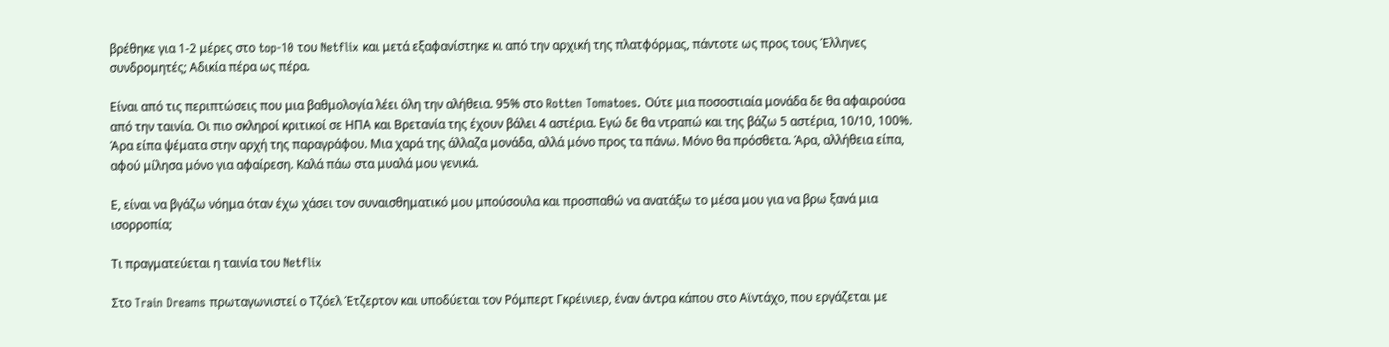βρέθηκε για 1-2 μέρες στο top-10 του Netflix και μετά εξαφανίστηκε κι από την αρχική της πλατφόρμας, πάντοτε ως προς τους Έλληνες συνδρομητές; Αδικία πέρα ως πέρα.

Είναι από τις περιπτώσεις που μια βαθμολογία λέει όλη την αλήθεια. 95% στο Rotten Tomatoes. Ούτε μια ποσοστιαία μονάδα δε θα αφαιρούσα από την ταινία. Οι πιο σκληροί κριτικοί σε ΗΠΑ και Βρετανία της έχουν βάλει 4 αστέρια. Εγώ δε θα ντραπώ και της βάζω 5 αστέρια, 10/10, 100%. Άρα είπα ψέματα στην αρχή της παραγράφου. Μια χαρά της άλλαζα μονάδα, αλλά μόνο προς τα πάνω. Μόνο θα πρόσθετα. Άρα, αλλήθεια είπα, αφού μίλησα μόνο για αφαίρεση. Καλά πάω στα μυαλά μου γενικά.

Ε, είναι να βγάζω νόημα όταν έχω χάσει τον συναισθηματικό μου μπούσουλα και προσπαθώ να ανατάξω το μέσα μου για να βρω ξανά μια ισορροπία;

Τι πραγματεύεται η ταινία του Netflix

Στο Train Dreams πρωταγωνιστεί ο Τζόελ Έτζερτον και υποδύεται τον Ρόμπερτ Γκρέινιερ, έναν άντρα κάπου στο Αϊντάχο, που εργάζεται με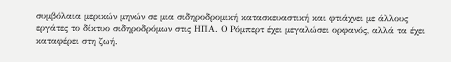συμβόλαια μερικών μηνών σε μια σιδηροδρομική κατασκευαστική και φτιάχνει με άλλους εργάτες το δίκτυο σιδηροδρόμων στις ΗΠΑ. Ο Ρόμπερτ έχει μεγαλώσει ορφανός, αλλά τα έχει καταφέρει στη ζωή.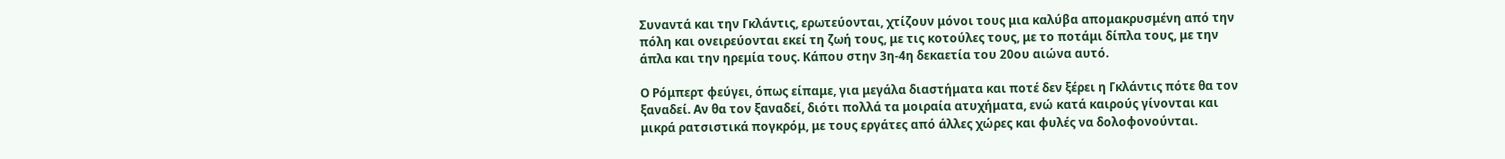Συναντά και την Γκλάντις, ερωτεύονται, χτίζουν μόνοι τους μια καλύβα απομακρυσμένη από την πόλη και ονειρεύονται εκεί τη ζωή τους, με τις κοτούλες τους, με το ποτάμι δίπλα τους, με την άπλα και την ηρεμία τους. Κάπου στην 3η-4η δεκαετία του 20ου αιώνα αυτό.

Ο Ρόμπερτ φεύγει, όπως είπαμε, για μεγάλα διαστήματα και ποτέ δεν ξέρει η Γκλάντις πότε θα τον ξαναδεί. Αν θα τον ξαναδεί, διότι πολλά τα μοιραία ατυχήματα, ενώ κατά καιρούς γίνονται και μικρά ρατσιστικά πογκρόμ, με τους εργάτες από άλλες χώρες και φυλές να δολοφονούνται.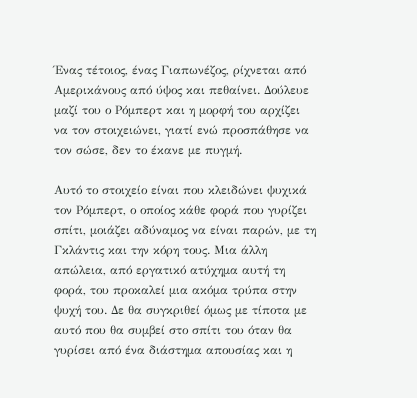Ένας τέτοιος, ένας Γιαπωνέζος, ρίχνεται από Αμερικάνους από ύψος και πεθαίνει. Δούλευε μαζί του ο Ρόμπερτ και η μορφή του αρχίζει να τον στοιχειώνει, γιατί ενώ προσπάθησε να τον σώσε, δεν το έκανε με πυγμή.

Αυτό το στοιχείο είναι που κλειδώνει ψυχικά τον Ρόμπερτ, ο οποίος κάθε φορά που γυρίζει σπίτι, μοιάζει αδύναμος να είναι παρών, με τη Γκλάντις και την κόρη τους. Μια άλλη απώλεια, από εργατικό ατύχημα αυτή τη φορά, του προκαλεί μια ακόμα τρύπα στην ψυχή του. Δε θα συγκριθεί όμως με τίποτα με αυτό που θα συμβεί στο σπίτι του όταν θα γυρίσει από ένα διάστημα απουσίας και η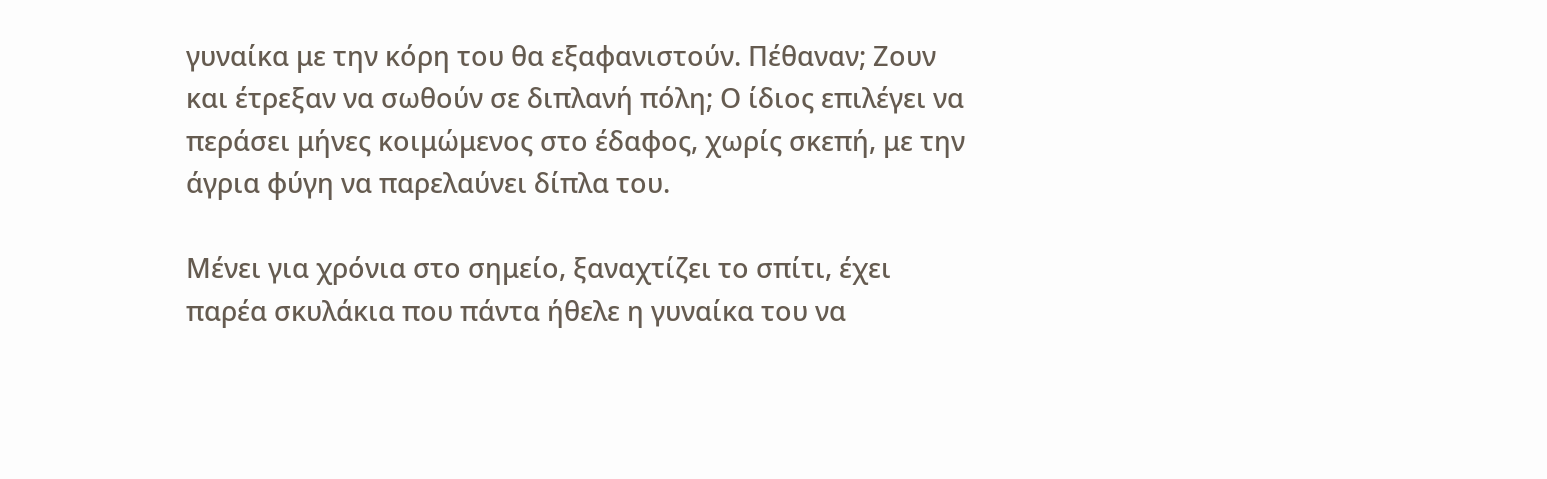γυναίκα με την κόρη του θα εξαφανιστούν. Πέθαναν; Ζουν και έτρεξαν να σωθούν σε διπλανή πόλη; Ο ίδιος επιλέγει να περάσει μήνες κοιμώμενος στο έδαφος, χωρίς σκεπή, με την άγρια φύγη να παρελαύνει δίπλα του.

Μένει για χρόνια στο σημείο, ξαναχτίζει το σπίτι, έχει παρέα σκυλάκια που πάντα ήθελε η γυναίκα του να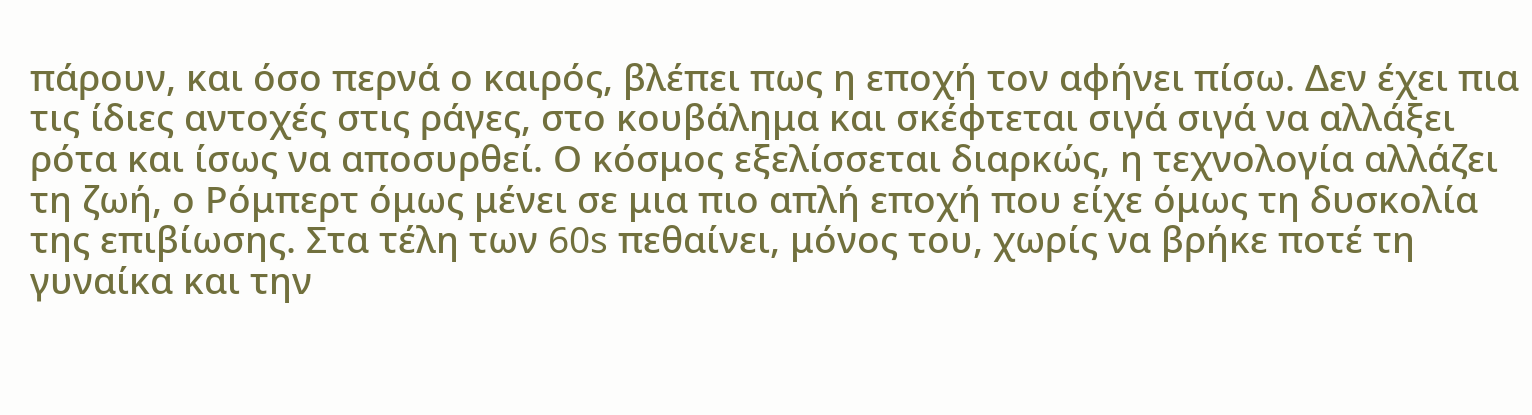πάρουν, και όσο περνά ο καιρός, βλέπει πως η εποχή τον αφήνει πίσω. Δεν έχει πια τις ίδιες αντοχές στις ράγες, στο κουβάλημα και σκέφτεται σιγά σιγά να αλλάξει ρότα και ίσως να αποσυρθεί. Ο κόσμος εξελίσσεται διαρκώς, η τεχνολογία αλλάζει τη ζωή, ο Ρόμπερτ όμως μένει σε μια πιο απλή εποχή που είχε όμως τη δυσκολία της επιβίωσης. Στα τέλη των 60s πεθαίνει, μόνος του, χωρίς να βρήκε ποτέ τη γυναίκα και την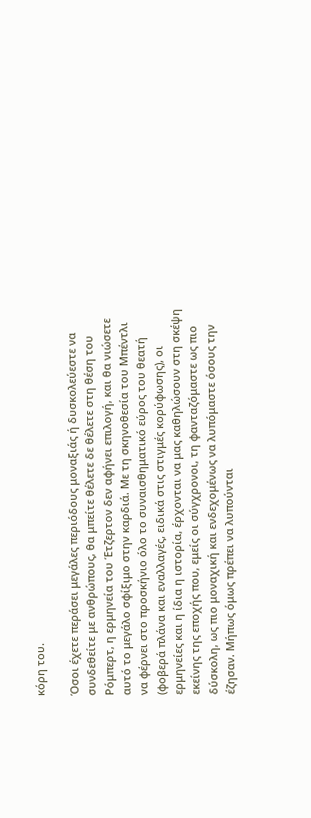κόρη του.

Όσοι έχετε περάσει μεγάλες περιόδους μοναξιάς ή δυσκολεύεστε να συνδεθείτε με ανθρώπους, θα μπείτε θέλετε δε θέλετε στη θέση του Ρόμπερτ, η ερμηνεία του Έτζερτον δεν αφήνει επιλογή, και θα νιώσετε αυτό το μεγάλο σφίξιμο στην καρδιά. Με τη σκηνοθεσία του Μπέντλι να φέρνει στο προσκήνιο όλο το συναισθηματικό εύρος του θεατή (φοβερά πλάνα και εναλλαγές, ειδικά στις στιγμές κορύφωσης), οι ερμηνείες και η ίδια η ιστορία, έρχονται να μας καθηλώσουν στη σκέψη εκείνης της εποχής που, εμείς οι σύγχρονοι, τη φανταζόμαστε ως πιο δύσκολη, ως πιο μοναχική και ενδεχομένως να λυπόμαστε όσους την έζησαν. Μήπως όμως πρέπει να λυπούνται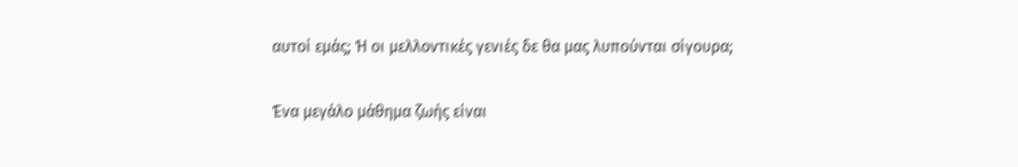αυτοί εμάς; Ή οι μελλοντικές γενιές δε θα μας λυπούνται σίγουρα;

Ένα μεγάλο μάθημα ζωής είναι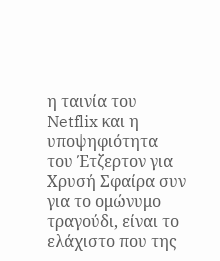η ταινία του Netflix και η υποψηφιότητα του Έτζερτον για Χρυσή Σφαίρα συν για το ομώνυμο τραγούδι, είναι το ελάχιστο που της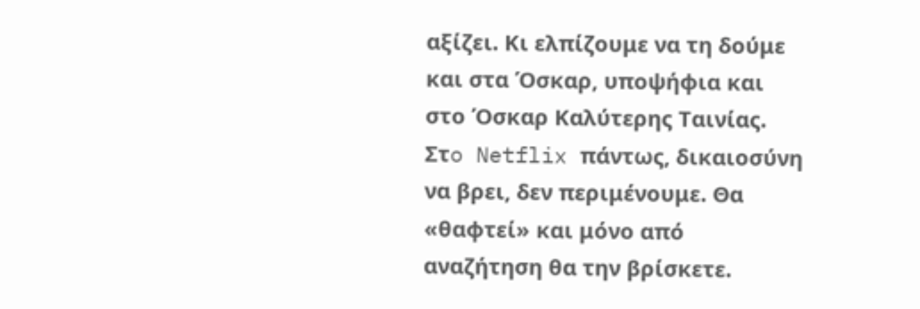αξίζει. Κι ελπίζουμε να τη δούμε και στα Όσκαρ, υποψήφια και στο Όσκαρ Καλύτερης Ταινίας. Στo Netflix πάντως, δικαιοσύνη να βρει, δεν περιμένουμε. Θα «θαφτεί» και μόνο από αναζήτηση θα την βρίσκετε.